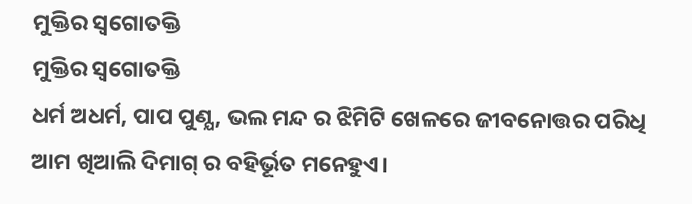ମୁକ୍ତିର ସ୍ବଗୋତକ୍ତି
ମୁକ୍ତିର ସ୍ବଗୋତକ୍ତି
ଧର୍ମ ଅଧର୍ମ, ପାପ ପୁଣ୍ଯ, ଭଲ ମନ୍ଦ ର ଝିମିଟି ଖେଳରେ ଜୀବନୋତ୍ତର ପରିଧି ଆମ ଖିଆଲି ଦିମାଗ୍ ର ବହିର୍ଭୂତ ମନେହୁଏ।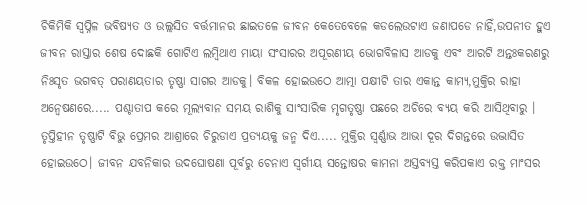ଚିକିମିକି ସ୍ବପ୍ନିଳ ଭବିଷ୍ଯତ ଓ ଉଲ୍ଲସିତ ବର୍ତ୍ତମାନର ଛାଇତଳେ ଜୀବନ କେତେବେଳେ କଡଲେଉଟାଏ ଜଣାପଡେ ନାହିଁ,ଉପନୀତ ହୁଏ ଜୀବନ ରାସ୍ତାର ଶେଷ ଦୋଛକି ଗୋଟିଏ ଲମ୍ବିଥାଏ ମାୟା ସଂସାରର ଅପୂରଣୀୟ ଭୋଗବିଳାସ ଆଡକୁ ଏବଂ ଆରଟି ଅନ୍ତଃକରଣରୁ ନିଃସୃତ ଭଗବତ୍ ପରାଣୟତାର ତୃଷ୍ଣା ସାଗର ଆଡକୁ। ବିକଳ ହୋଇଉଠେ ଆତ୍ମା ପକ୍ଷୀଟି ତାର ଏକାନ୍ତ କାମ୍ଯ,ମୁକ୍ତିର ରାହା ଅନ୍ବେଷଣରେ..... ପଶ୍ଚାତାପ କରେ ମୂଲ୍ଯବାନ ସମୟ ରାଶିକୁ ସାଂସାରିକ ମୃଗତୃଷ୍ଣା ପଛରେ ଅଚିରେ ବ୍ଯୟ କରି ଆସିଥିବାରୁ । ତୃପ୍ତିହୀନ ତୃଷ୍ଣାଟି ବିଭୁ ପ୍ରେମର ଆଶ୍ରାରେ ଚିରୁଡାଏ ପ୍ରତ୍ଯୟକୁ ଜନ୍ମ ଦିଏ..... ମୁକ୍ତିର ସ୍ବର୍ଣ୍ଣାଭ ଆଭା ଦୂର ଦିଗନ୍ତରେ ଉଦ୍ଭାସିତ ହୋଇଉଠେ। ଜୀବନ ଯବନିକାର ଉଦଘୋଷଣା ପୂର୍ବରୁ ଚେନାଏ ସ୍ବର୍ଗୀୟ ସନ୍ତୋଷର କାମନା ଅସ୍ତବ୍ୟସ୍ତ କରିପକାଏ ରକ୍ତ ମାଂସର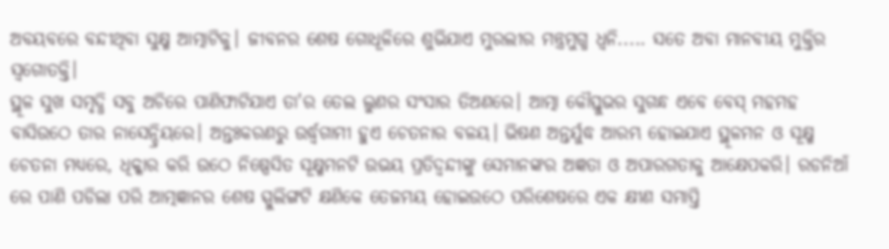ଅବୟବରେ ବନ୍ଦୀଥିବା ସୁକ୍ଷ୍ମ ଆତ୍ମାଟିକୁ। ଜୀବନର ଶେଷ ଗୋଧୂଳିରେ ଶୁଭିଯାଏ ମୁରଲୀର ମନ୍ତ୍ରମୁଗ୍ଧ ଧ୍ବନି..... ସତେ ଅବା ମାନବୀୟ ମୁକ୍ତିର ସ୍ବଗୋତକ୍ତି।
ସ୍ଥୂଳ ସୁଖ ସମୃଦ୍ଧି ସବୁ ଅଚିରେ ପାଣିଫାଟିଯାଏ ତା'ର ତେଲ ଲୁଣର ସଂସାର ତିଅଣରେ। ଆତ୍ମା କୌସ୍ତୁଭର ସୁଗନ୍ଧ ଏବେ ବେସ୍ ମହମହ ବାସିଉଠେ ତାର ନାସେନ୍ଦ୍ରିୟରେ। ଅନ୍ତଃକରଣରୁ ଉର୍ଦ୍ଧ୍ବଗାମୀ ହୁଏ ଚେତନାର ବଳୟ। ଭିଷଣ ଅନ୍ତର୍ଯୁଦ୍ଧ ଆରମ୍ଭ ହୋଇଯାଏ ସ୍ଥୂଳମନ ଓ ସୂକ୍ଷ୍ମ ଚେତନା ମଧ୍ଯରେ, ଧିକ୍କାର କରି ଉଠେ ନିଷ୍ପେସିତ ସୂକ୍ଷ୍ମମନଟି ଉଭୟ ପ୍ରତିଦ୍ବନ୍ଦୀଙ୍କୁ ସେମାନଙ୍କର ଅଜ୍ଞତା ଓ ଅପାରଗତାକୁ ଆକ୍ଷେପକରି। ରଡନିଆଁ ରେ ପାଣି ପଡିଲା ପରି ଆତ୍ମଜ୍ଞାନର ଶେଷ ସ୍ପୁଲିଙ୍ଗଟି କ୍ଷଣିକେ ତେଜମୟ ହୋଇଉଠେ ପରିଶେଷରେ ଏକ କ୍ଷୀଣ ସମାପ୍ତି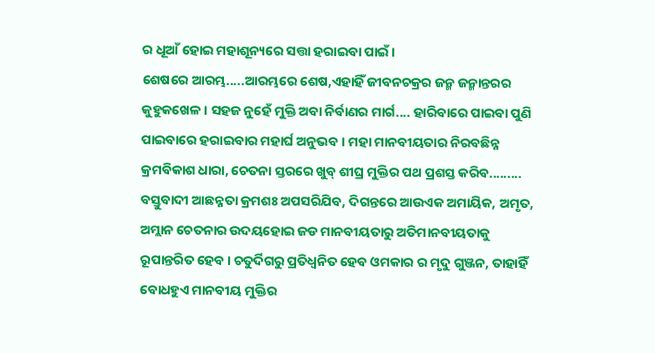ର ଧୂଆଁ ହୋଇ ମହାଶୂନ୍ୟରେ ସତ୍ତା ହରାଇବା ପାଇଁ।
ଶେଷରେ ଆରମ୍ଭ.....ଆରମ୍ଭରେ ଶେଷ,ଏହାହିଁ ଜୀବନଚକ୍ରର ଜନ୍ମ ଜନ୍ମାନ୍ତରର କୁହୁକଖେଳ। ସହଜ ନୁହେଁ ମୁକ୍ତି ଅବା ନିର୍ବାଣର ମାର୍ଗ.... ହାରିବାରେ ପାଇବା ପୁଣି ପାଇବାରେ ହରାଇବାର ମହାର୍ଘ ଅନୁଭବ। ମହା ମାନବୀୟତାର ନିରବଛିନ୍ନ କ୍ରମବିକାଶ ଧାରା, ଚେତନା ସ୍ତରରେ ଖୁବ୍ ଶୀଘ୍ର ମୁକ୍ତିର ପଥ ପ୍ରଶସ୍ତ କରିବ......... ବସ୍ତୁବାଦୀ ଆଛନ୍ନତା କ୍ରମଶଃ ଅପସରିଯିବ, ଦିଗନ୍ତରେ ଆଉଏକ ଅମାୟିକ, ଅମୃତ, ଅମ୍ଲାନ ଚେତନାର ଉଦୟହୋଇ ଜଡ ମାନବୀୟତାରୁ ଅତିମାନବୀୟତାକୁ ରୂପାନ୍ତରିତ ହେବ। ଚତୁର୍ଦିଗରୁ ପ୍ରତିଧ୍ଵନିତ ହେବ ଓମକାର ର ମୃଦୁ ଗୁଞ୍ଜନ, ତାହାହିଁ ବୋଧହୁଏ ମାନବୀୟ ମୁକ୍ତିର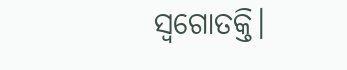ସ୍ବଗୋତକ୍ତି।